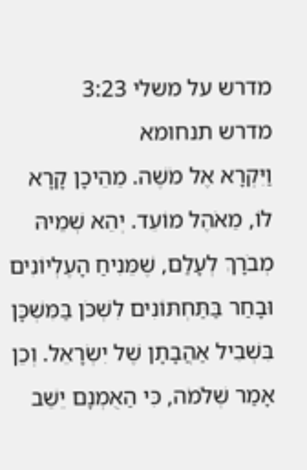מדרש על משלי 3:23
מדרש תנחומא
וַיִּקְרָא אֶל מֹשֶׁה. מֵהֵיכָן קָרָא לוֹ, מֵאֹהֶל מוֹעֵד. יְהֵא שְׁמֵיהּ מְבֹרָךְ לְעָלַם, שֶׁמֵּנִיחַ הָעֶלְיוֹנִים וּבָחַר בַּתַּחְתּוֹנִים לִשְׁכֹּן בַּמִּשְׁכָּן בִּשְׁבִיל אַהֲבָתָן שֶׁל יִשְׂרָאֵל. וְכֵן אָמַר שְׁלֹמֹה, כִּי הַאֻמְנָם יֵשֵׁב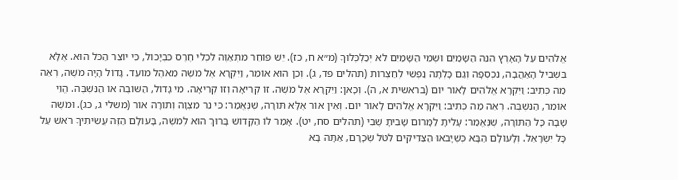אֱלֹהִים עַל הָאָרֶץ הִנֵּה הַשָּׁמַיִם וּשְׁמֵי הַשָּׁמַיִם לֹא יְכַלְכְּלוּךָ (מ״א ח, כז). יֵשׁ פּוֹחֵר מִתְאַוֶּה לִכְלִי חֶרֶס כִּבְיָכוֹל, כִּי יוֹצֵר הַכֹּל הוּא. אֶלָּא בִּשְׁבִיל הָאַהֲבָה, נִכְסְפָה וְגַם כָּלְתָה נַפְשִׁי לְחַצְרוֹת (תהלים פד, ג). וְכֵן הוּא אוֹמֵר, וַיִּקְרָא אֶל מֹשֶׁה מֵאֹהֶל מוֹעֵד. גָּדוֹל הָיָה מֹשֶׁה, רְאֵה מַה כְּתִיב: וַיִּקְרָא אֱלֹהִים לָאוֹר יוֹם (בראשית א, ה). וְכָאן: וַיִּקְרָא אֶל מֹשֶׁה. זוֹ קְרִיאָה וְזוֹ קְרִיאָה. מִי גָּדוֹל, הַשּׁוֹבֶה אוֹ הַנִּשְׁבֶּה. הֱוֵי אוֹמֵר, הַנִּשְׁבֶּה. רְאֵה מַה כְּתִיב: וַיִּקְרָא אֱלֹהִים לָאוֹר יוֹם. וְאֵין אוֹר אֶלָּא תּוֹרָה, שֶׁנֶּאֱמַר: כִּי נֵר מִצְוָה וְתוֹרָה אוֹר (משלי ג, כג). וּמֹשֶׁה שָׁבָה כָּל הַתּוֹרָה, שֶׁנֶּאֱמַר: עָלִיתָ לַמָּרוֹם שָׁבִיתָ שֶׁבִי (תהלים סח, יט). אָמַר לוֹ הַקָּדוֹשׁ בָּרוּךְ הוּא לְמֹשֶׁה, בָּעוֹלָם הַזֶּה עֲשִׂיתִיךָ רֹאשׁ עַל כָּל יִשְׂרָאֵל. וְלָעוֹלָם הַבָּא כְּשֶׁיָּבֹאוּ הַצַּדִּיקִים לִטֹּל שְׂכָרָם, אַתָּה בָא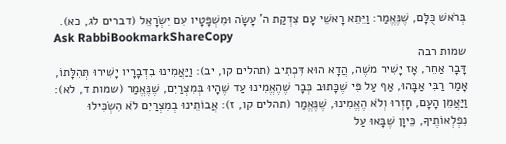בְּרֹאשׁ כֻּלָּם, שֶׁנֶּאֱמַר: וַיֵּתֵא רָאשֵׁי עָם צִדְקַת ה' עָשָׂה וּמִשְׁפָּטָיו עִם יִשְׂרָאֵל (דברים לג, כא).
Ask RabbiBookmarkShareCopy
שמות רבה
דָּבָר אַחֵר, אָז יָשִׁיר משֶׁה, הֲדָא הוּא דִּכְתִיב (תהלים קו, יב): וַיַּאֲמִינוּ בִדְבָרָיו יָשִׁירוּ תְּהִלָּתוֹ, אָמַר רַבִּי אַבָּהוּ, אַף עַל פִּי שֶׁכָּתוּב כְּבָר שֶׁהֶאֱמִינוּ עַד שֶׁהָיוּ בְּמִצְרַיִם, שֶׁנֶּאֱמַר (שמות ד, לא): וַיַּאֲמֵן הָעָם, חָזְרוּ וְלֹא הֶאֱמִינוּ, שֶׁנֶּאֱמַר (תהלים קו, ז): אֲבוֹתֵינוּ בְמִצְרַיִם לֹא הִשְׂכִּילוּ נִפְלְאוֹתֶיךָ, כֵּיוָן שֶׁבָּאוּ עַל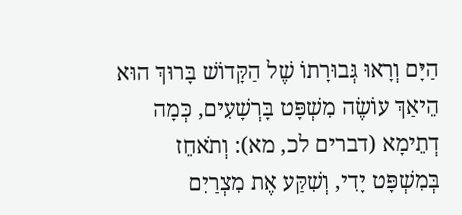הַיָּם וְרָאוּ גְּבוּרָתוֹ שֶׁל הַקָּדוֹשׁ בָּרוּךְ הוּא הֵיאַךְ עוֹשֶׂה מִשְׁפָּט בָּרְשָׁעִים, כְּמָה דְתֵימָא (דברים לכ, מא): וְתֹאחֵז בְּמִשְׁפָּט יָדִי, וְשִׁקַּע אֶת מִצְרַיִם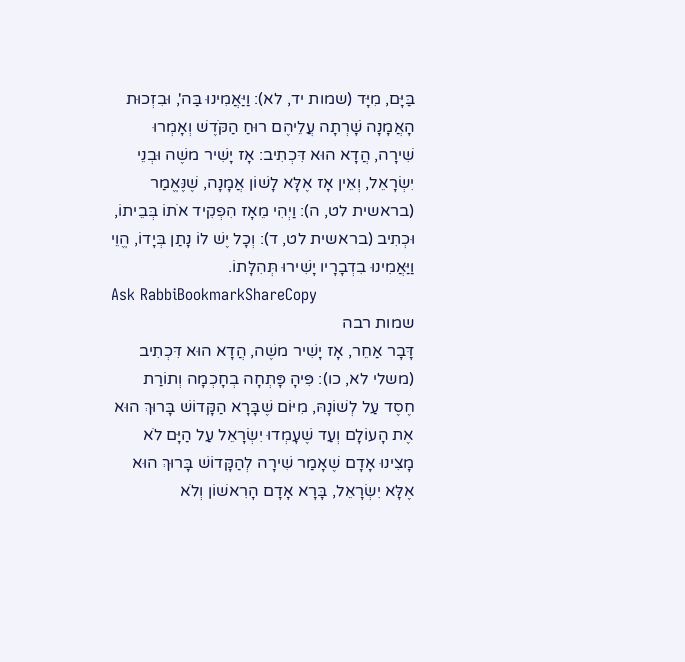בַּיָּם, מִיָּד (שמות יד, לא): וַיַּאֲמִינוּ בַּה', וּבִזְכוּת הָאֲמָנָה שָׁרְתָה עֲלֵיהֶם רוּחַ הַקֹּדֶשׁ וְאָמְרוּ שִׁירָה, הֲדָא הוּא דִּכְתִיב: אָז יָשִׁיר משֶׁה וּבְנֵי יִשְׂרָאֵל, וְאֵין אָז אֶלָּא לָשׁוֹן אֲמָנָה, שֶׁנֶּאֱמַר (בראשית לט, ה): וַיְהִי מֵאָז הִפְקִיד אֹתוֹ בְּבֵיתוֹ, וּכְתִיב (בראשית לט, ד): וְכָל יֶשׁ לוֹ נָתַן בְּיָדוֹ, הֱוֵי וַיַּאֲמִינוּ בִדְבָרָיו יָשִׁירוּ תְּהִלָּתוֹ.
Ask RabbiBookmarkShareCopy
שמות רבה
דָּבָר אַחֵר, אָז יָשִׁיר משֶׁה, הֲדָא הוּא דִּכְתִיב (משלי לא, כו): פִּיהָ פָּתְחָה בְחָכְמָה וְתוֹרַת חֶסֶד עַל לְשׁוֹנָהּ, מִיּוֹם שֶׁבָּרָא הַקָּדוֹשׁ בָּרוּךְ הוּא אֶת הָעוֹלָם וְעַד שֶׁעָמְדוּ יִשְׂרָאֵל עַל הַיָּם לֹא מָצִינוּ אָדָם שֶׁאָמַר שִׁירָה לְהַקָּדוֹשׁ בָּרוּךְ הוּא אֶלָּא יִשְׂרָאֵל, בָּרָא אָדָם הָרִאשׁוֹן וְלֹא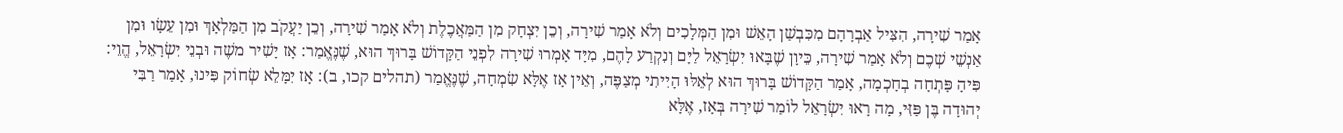אָמַר שִׁירָה, הִצִּיל אַבְרָהָם מִכִּבְשַׁן הָאֵשׁ וּמִן הַמְּלָכִים וְלֹא אָמַר שִׁירָה, וְכֵן יִצְחָק מִן הַמַּאֲכֶלֶת וְלֹא אָמַר שִׁירָה, וְכֵן יַעֲקֹב מִן הַמַּלְאָךְ וּמִן עֵשָׂו וּמִן אַנְשֵׁי שְׁכֶם וְלֹא אָמַר שִׁירָה, כֵּיוָן שֶׁבָּאוּ יִשְׂרָאֵל לַיָּם וְנִקְרַע לָהֶם, מִיָּד אָמְרוּ שִׁירָה לִפְנֵי הַקָּדוֹשׁ בָּרוּךְ הוּא, שֶׁנֶּאֱמַר: אָז יָשִׁיר משֶׁה וּבְנֵי יִשְׂרָאֵל, הֱוֵי: פִּיהָ פָּתְחָה בְחָכְמָה, אָמַר הַקָּדוֹשׁ בָּרוּךְ הוּא לְאֵלּוּ הָיִיתִי מְצַפֶּה, וְאֵין אָז אֶלָּא שִׂמְחָה, שֶׁנֶּאֱמַר (תהלים קכו, ב): אָז יִמָּלֵא שְׂחוֹק פִּינוּ, אָמַר רַבִּי יְהוּדָה בֶּן פַּזִּי, מָה רָאוּ יִשְׂרָאֵל לוֹמַר שִׁירָה בְּאָז, אֶלָּא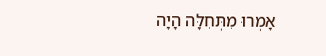אָמְרוּ מִתְּחִלָּה הָיָה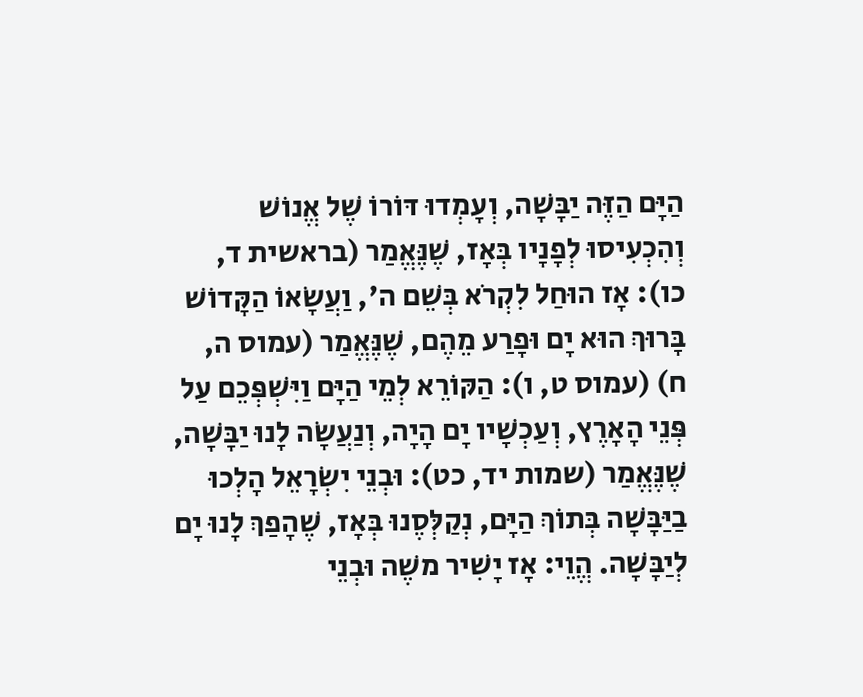הַיָּם הַזֶּה יַבָּשָׁה, וְעָמְדוּ דּוֹרוֹ שֶׁל אֱנוֹשׁ וְהִכְעִיסוּ לְפָנָיו בְּאָז, שֶׁנֶּאֱמַר (בראשית ד, כו): אָז הוּחַל לִקְרֹא בְּשֵׁם ה', וַעֲשָׂאוֹ הַקָּדוֹשׁ בָּרוּךְ הוּא יָם וּפָרַע מֵהֶם, שֶׁנֶּאֱמַר (עמוס ה, ח) (עמוס ט, ו): הַקּוֹרֵא לְמֵי הַיָּם וַיִּשְׁפְּכֵם עַל פְּנֵי הָאָרֶץ, וְעַכְשָׁיו יָם הָיָה, וְנַעֲשָׂה לָנוּ יַבָּשָׁה, שֶׁנֶּאֱמַר (שמות יד, כט): וּבְנֵי יִשְׂרָאֵל הָלְכוּ בַיַּבָּשָׁה בְּתוֹךְ הַיָּם, נְקַלְּסֶנוּ בְּאָז, שֶׁהָפַךְ לָנוּ יָם לְיַבָּשָׁה. הֱוֵי: אָז יָשִׁיר משֶׁה וּבְנֵי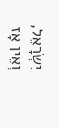יִשְׂרָאֵל, וְאֵין אָז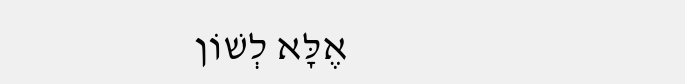אֶלָּא לְשׁוֹן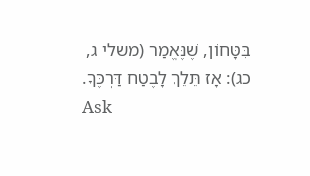בִּטָּחוֹן, שֶׁנֶּאֱמַר (משלי ג, כג): אָז תֵּלֵךְ לָבֶטַח דַּרְכֶּךָ.
Ask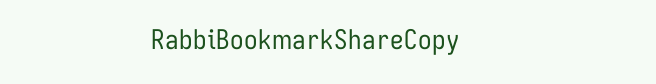RabbiBookmarkShareCopy